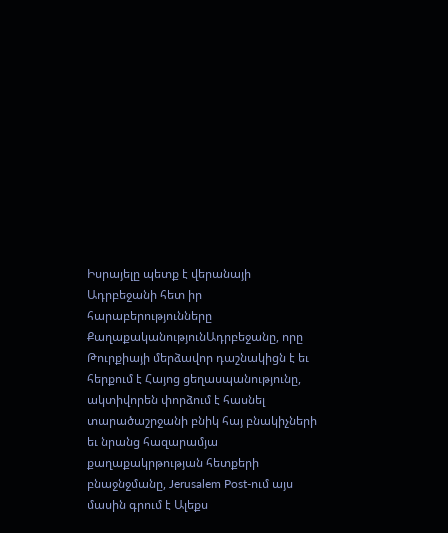Իսրայելը պետք է վերանայի Ադրբեջանի հետ իր հարաբերությունները
ՔաղաքականությունԱդրբեջանը, որը Թուրքիայի մերձավոր դաշնակիցն է եւ հերքում է Հայոց ցեղասպանությունը, ակտիվորեն փորձում է հասնել տարածաշրջանի բնիկ հայ բնակիչների եւ նրանց հազարամյա քաղաքակրթության հետքերի բնաջնջմանը, Jerusalem Post-ում այս մասին գրում է Ալեքս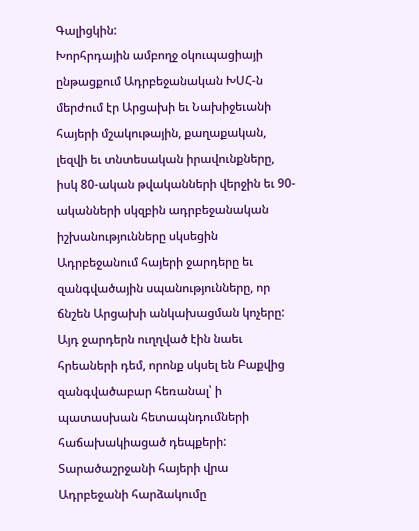Գալիցկին:
Խորհրդային ամբողջ օկուպացիայի ընթացքում Ադրբեջանական ԽՍՀ-ն մերժում էր Արցախի եւ Նախիջեւանի հայերի մշակութային, քաղաքական, լեզվի եւ տնտեսական իրավունքները, իսկ 80-ական թվականների վերջին եւ 90-ականների սկզբին ադրբեջանական իշխանությունները սկսեցին Ադրբեջանում հայերի ջարդերը եւ զանգվածային սպանությունները, որ ճնշեն Արցախի անկախացման կոչերը: Այդ ջարդերն ուղղված էին նաեւ հրեաների դեմ, որոնք սկսել են Բաքվից զանգվածաբար հեռանալ՝ ի պատասխան հետապնդումների հաճախակիացած դեպքերի:
Տարածաշրջանի հայերի վրա Ադրբեջանի հարձակումը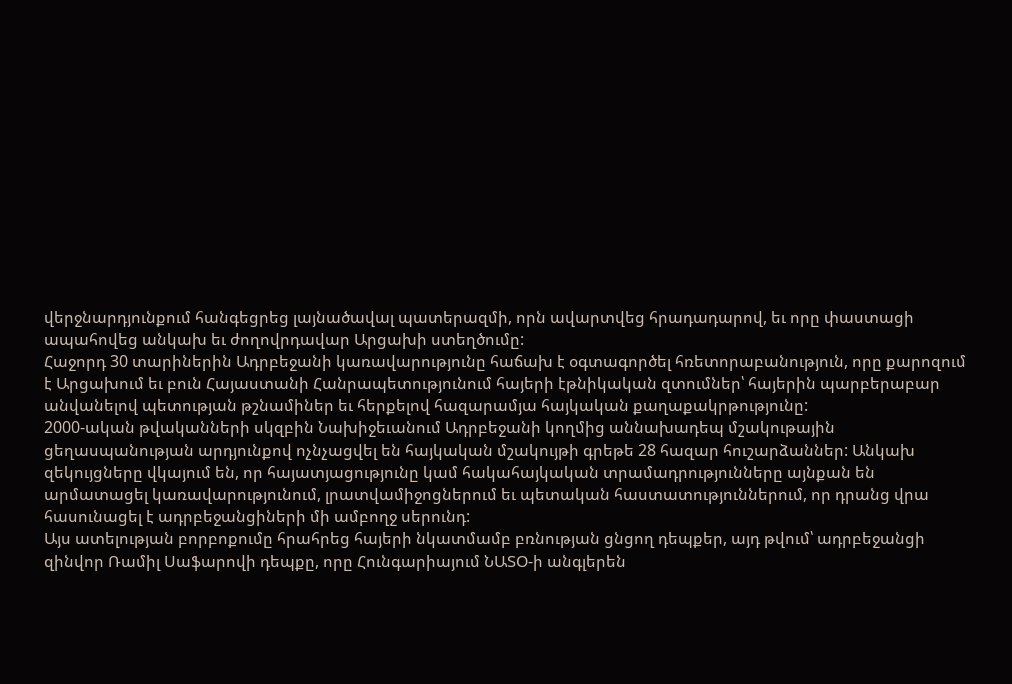վերջնարդյունքում հանգեցրեց լայնածավալ պատերազմի, որն ավարտվեց հրադադարով, եւ որը փաստացի ապահովեց անկախ եւ ժողովրդավար Արցախի ստեղծումը:
Հաջորդ 30 տարիներին Ադրբեջանի կառավարությունը հաճախ է օգտագործել հռետորաբանություն, որը քարոզում է Արցախում եւ բուն Հայաստանի Հանրապետությունում հայերի էթնիկական զտումներ՝ հայերին պարբերաբար անվանելով պետության թշնամիներ եւ հերքելով հազարամյա հայկական քաղաքակրթությունը:
2000-ական թվականների սկզբին Նախիջեւանում Ադրբեջանի կողմից աննախադեպ մշակութային ցեղասպանության արդյունքով ոչնչացվել են հայկական մշակույթի գրեթե 28 հազար հուշարձաններ: Անկախ զեկույցները վկայում են, որ հայատյացությունը կամ հակահայկական տրամադրությունները այնքան են արմատացել կառավարությունում, լրատվամիջոցներում եւ պետական հաստատություններում, որ դրանց վրա հասունացել է ադրբեջանցիների մի ամբողջ սերունդ:
Այս ատելության բորբոքումը հրահրեց հայերի նկատմամբ բռնության ցնցող դեպքեր, այդ թվում՝ ադրբեջանցի զինվոր Ռամիլ Սաֆարովի դեպքը, որը Հունգարիայում ՆԱՏՕ-ի անգլերեն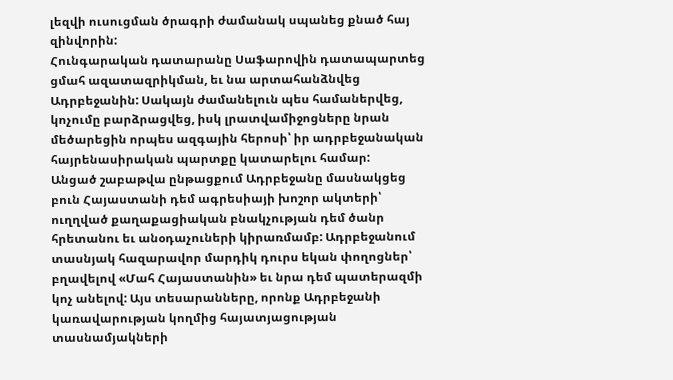լեզվի ուսուցման ծրագրի ժամանակ սպանեց քնած հայ զինվորին:
Հունգարական դատարանը Սաֆարովին դատապարտեց ցմահ ազատազրիկման, եւ նա արտահանձնվեց Ադրբեջանին: Սակայն ժամանելուն պես համաներվեց, կոչումը բարձրացվեց, իսկ լրատվամիջոցները նրան մեծարեցին որպես ազգային հերոսի՝ իր ադրբեջանական հայրենասիրական պարտքը կատարելու համար:
Անցած շաբաթվա ընթացքում Ադրբեջանը մասնակցեց բուն Հայաստանի դեմ ագրեսիայի խոշոր ակտերի՝ ուղղված քաղաքացիական բնակչության դեմ ծանր հրետանու եւ անօդաչուների կիրառմամբ: Ադրբեջանում տասնյակ հազարավոր մարդիկ դուրս եկան փողոցներ՝ բղավելով «Մահ Հայաստանին» եւ նրա դեմ պատերազմի կոչ անելով: Այս տեսարանները, որոնք Ադրբեջանի կառավարության կողմից հայատյացության տասնամյակների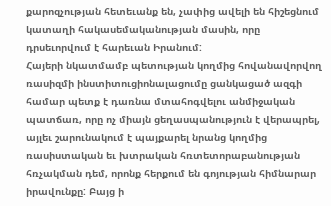քարոզչության հետեւանք են, չափից ավելի են հիշեցնում կատաղի հակասեմականության մասին, որը դրսեւորվում է հարեւան Իրանում:
Հայերի նկատմամբ պետության կողմից հովանավորվող ռասիզմի ինստիտուցիոնալացումը ցանկացած ազգի համար պետք է դառնա մտահոգվելու անմիջական պատճառ, որը ոչ միայն ցեղասպանություն է վերապրել, այլեւ շարունակում է պայքարել նրանց կողմից ռասիստական եւ խտրական հռտետորաբանության հռչակման դեմ, որոնք հերքում են գոյության հիմնարար իրավունքը: Բայց ի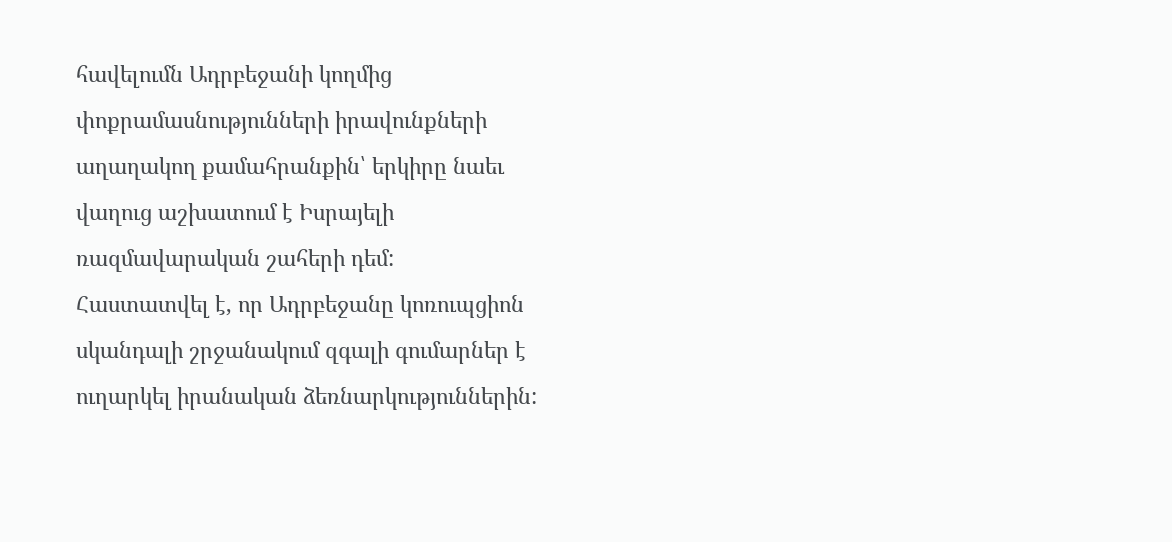հավելումն Ադրբեջանի կողմից փոքրամասնությունների իրավունքների աղաղակող քամահրանքին՝ երկիրը նաեւ վաղուց աշխատում է Իսրայելի ռազմավարական շահերի դեմ:
Հաստատվել է, որ Ադրբեջանը կոռուպցիոն սկանդալի շրջանակում զգալի գումարներ է ուղարկել իրանական ձեռնարկություններին: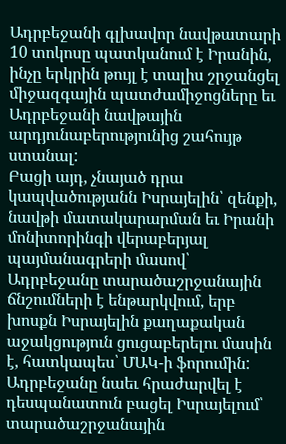Ադրբեջանի գլխավոր նավթատարի 10 տոկոսը պատկանում է Իրանին, ինչը երկրին թույլ է տալիս շրջանցել միջազգային պատժամիջոցները եւ Ադրբեջանի նավթային արդյունաբերությունից շահույթ ստանալ:
Բացի այդ, չնայած դրա կապվածությանն Իսրայելին՝ զենքի, նավթի մատակարարման եւ Իրանի մոնիտորինգի վերաբերյալ պայմանագրերի մասով՝ Ադրբեջանը տարածաշրջանային ճնշումների է ենթարկվում, երբ խոսքն Իսրայելին քաղաքական աջակցություն ցուցաբերելու մասին է, հատկապես՝ ՄԱԿ-ի ֆորումին:
Ադրբեջանը նաեւ հրաժարվել է դեսպանատուն բացել Իսրայելում՝ տարածաշրջանային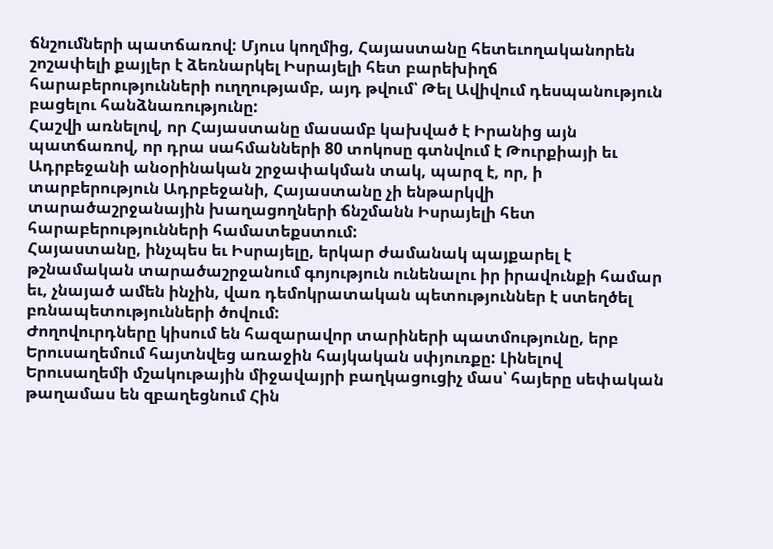ճնշումների պատճառով: Մյուս կողմից, Հայաստանը հետեւողականորեն շոշափելի քայլեր է ձեռնարկել Իսրայելի հետ բարեխիղճ հարաբերությունների ուղղությամբ, այդ թվում՝ Թել Ավիվում դեսպանություն բացելու հանձնառությունը:
Հաշվի առնելով, որ Հայաստանը մասամբ կախված է Իրանից այն պատճառով, որ դրա սահմանների 80 տոկոսը գտնվում է Թուրքիայի եւ Ադրբեջանի անօրինական շրջափակման տակ, պարզ է, որ, ի տարբերություն Ադրբեջանի, Հայաստանը չի ենթարկվի տարածաշրջանային խաղացողների ճնշմանն Իսրայելի հետ հարաբերությունների համատեքստում:
Հայաստանը, ինչպես եւ Իսրայելը, երկար ժամանակ պայքարել է թշնամական տարածաշրջանում գոյություն ունենալու իր իրավունքի համար եւ, չնայած ամեն ինչին, վառ դեմոկրատական պետություններ է ստեղծել բռնապետությունների ծովում:
Ժողովուրդները կիսում են հազարավոր տարիների պատմությունը, երբ Երուսաղեմում հայտնվեց առաջին հայկական սփյուռքը: Լինելով Երուսաղեմի մշակութային միջավայրի բաղկացուցիչ մաս՝ հայերը սեփական թաղամաս են զբաղեցնում Հին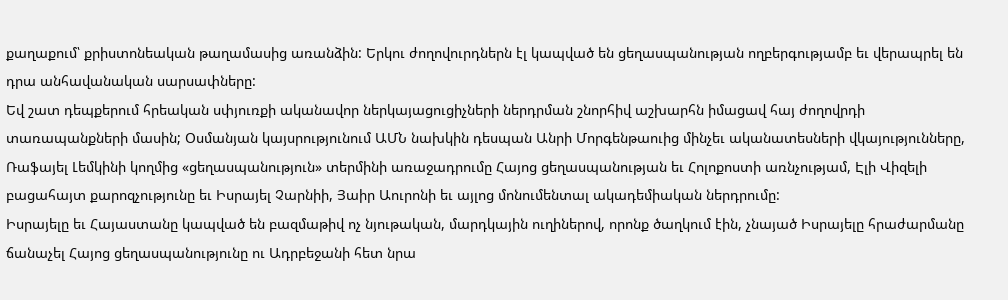քաղաքում՝ քրիստոնեական թաղամասից առանձին: Երկու ժողովուրդներն էլ կապված են ցեղասպանության ողբերգությամբ եւ վերապրել են դրա անհավանական սարսափները:
Եվ շատ դեպքերում հրեական սփյուռքի ականավոր ներկայացուցիչների ներդրման շնորհիվ աշխարհն իմացավ հայ ժողովրդի տառապանքների մասին; Օսմանյան կայսրությունում ԱՄՆ նախկին դեսպան Անրի Մորգենթաուից մինչեւ ականատեսների վկայությունները, Ռաֆայել Լեմկինի կողմից «ցեղասպանություն» տերմինի առաջադրումը Հայոց ցեղասպանության եւ Հոլոքոստի առնչությամ, Էլի Վիզելի բացահայտ քարոզչությունը եւ Իսրայել Չարնիի, Յաիր Աուրոնի եւ այլոց մոնումենտալ ակադեմիական ներդրումը:
Իսրայելը եւ Հայաստանը կապված են բազմաթիվ ոչ նյութական, մարդկային ուղիներով, որոնք ծաղկում էին, չնայած Իսրայելը հրաժարմանը ճանաչել Հայոց ցեղասպանությունը ու Ադրբեջանի հետ նրա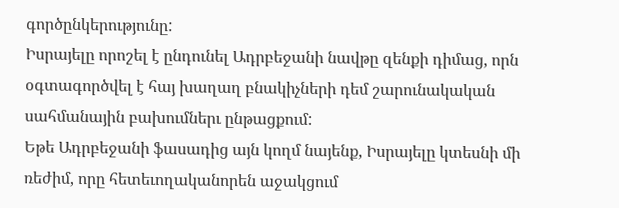գործընկերությունը:
Իսրայելը որոշել է ընդունել Ադրբեջանի նավթը զենքի դիմաց, որն օգտագործվել է հայ խաղաղ բնակիչների դեմ շարունակական սահմանային բախումներւ ընթացքում:
Եթե Ադրբեջանի ֆասադից այն կողմ նայենք, Իսրայելը կտեսնի մի ռեժիմ, որը հետեւողականորեն աջակցում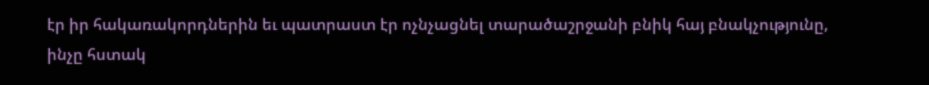էր իր հակառակորդներին եւ պատրաստ էր ոչնչացնել տարածաշրջանի բնիկ հայ բնակչությունը, ինչը հստակ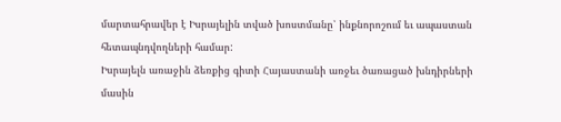մարտահրավեր է Իսրայելին տված խոստմանը՝ ինքնորոշում եւ ապաստան հետապնդվողների համար:
Իսրայելն առաջին ձեռքից գիտի Հայաստանի առջեւ ծառացած խնդիրների մասին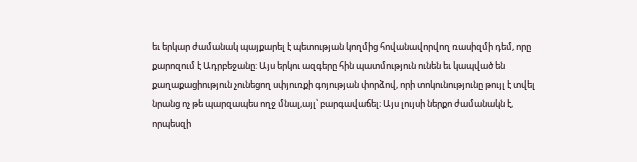եւ երկար ժամանակ պայքարել է պետության կողմից հովանավորվող ռասիզմի դեմ, որը քարոզում է Ադրբեջանը: Այս երկու ազգերը հին պատմություն ունեն եւ կապված են քաղաքացիություն չունեցող սփյուռքի գոյության փորձով, որի տոկունությունը թույլ է տվել նրանց ոչ թե պարզապես ողջ մնալ,այլ՝ բարգավաճել։ Այս լույսի ներքո ժամանակն է, որպեսզի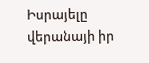Իսրայելը վերանայի իր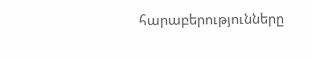հարաբերությունները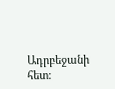Ադրբեջանի հետ: